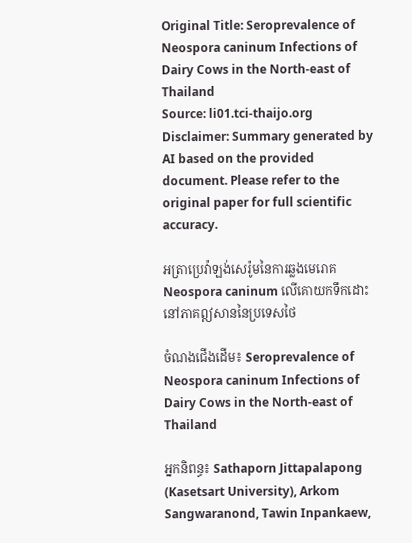Original Title: Seroprevalence of Neospora caninum Infections of Dairy Cows in the North-east of Thailand
Source: li01.tci-thaijo.org
Disclaimer: Summary generated by AI based on the provided document. Please refer to the original paper for full scientific accuracy.

អត្រាប្រេវ៉ាឡង់សេរ៉ូមនៃការឆ្លងមេរោគ Neospora caninum លើគោយកទឹកដោះនៅភាគឦសាននៃប្រទេសថៃ

ចំណងជើងដើម៖ Seroprevalence of Neospora caninum Infections of Dairy Cows in the North-east of Thailand

អ្នកនិពន្ធ៖ Sathaporn Jittapalapong (Kasetsart University), Arkom Sangwaranond, Tawin Inpankaew,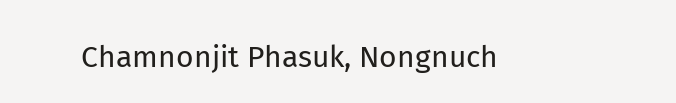Chamnonjit Phasuk, Nongnuch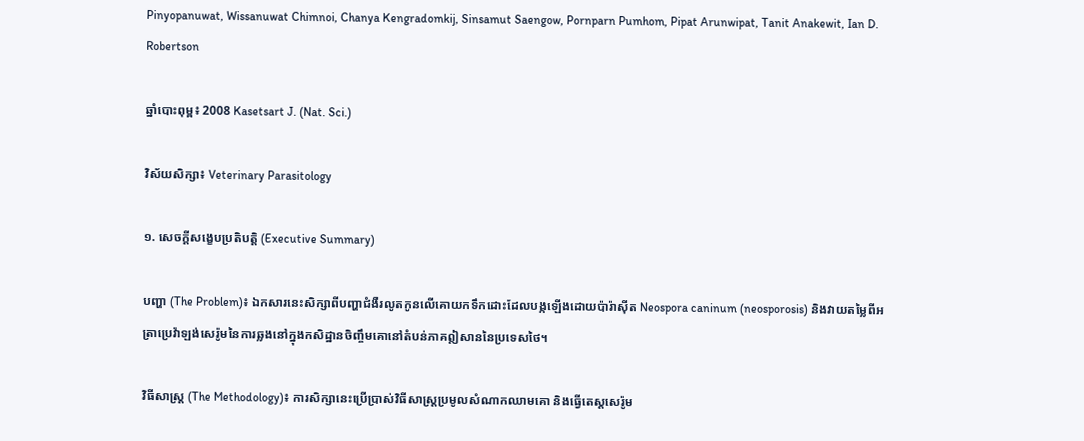Pinyopanuwat, Wissanuwat Chimnoi, Chanya Kengradomkij, Sinsamut Saengow, Pornparn Pumhom, Pipat Arunwipat, Tanit Anakewit, Ian D. Robertson

ឆ្នាំបោះពុម្ព៖ 2008 Kasetsart J. (Nat. Sci.)

វិស័យសិក្សា៖ Veterinary Parasitology

១. សេចក្តីសង្ខេបប្រតិបត្តិ (Executive Summary)

បញ្ហា (The Problem)៖ ឯកសារនេះសិក្សាពីបញ្ហាជំងឺរលូតកូនលើគោយកទឹកដោះដែលបង្កឡើងដោយប៉ារ៉ាស៊ីត Neospora caninum (neosporosis) និងវាយតម្លៃពីអត្រាប្រេវ៉ាឡង់សេរ៉ូមនៃការឆ្លងនៅក្នុងកសិដ្ឋានចិញ្ចឹមគោនៅតំបន់ភាគឦសាននៃប្រទេសថៃ។

វិធីសាស្ត្រ (The Methodology)៖ ការសិក្សានេះប្រើប្រាស់វិធីសាស្ត្រប្រមូលសំណាកឈាមគោ និងធ្វើតេស្តសេរ៉ូម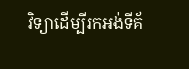វិទ្យាដើម្បីរកអង់ទីគ័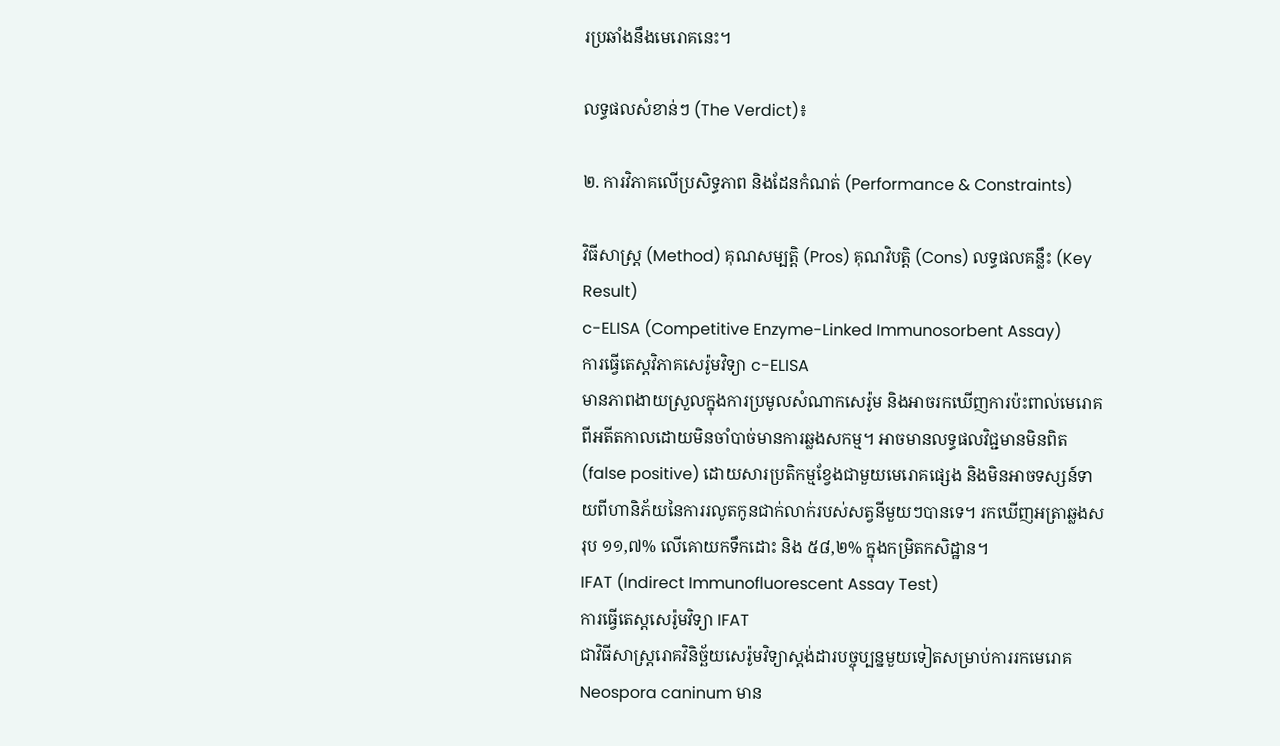រប្រឆាំងនឹងមេរោគនេះ។

លទ្ធផលសំខាន់ៗ (The Verdict)៖

២. ការវិភាគលើប្រសិទ្ធភាព និងដែនកំណត់ (Performance & Constraints)

វិធីសាស្ត្រ (Method) គុណសម្បត្តិ (Pros) គុណវិបត្តិ (Cons) លទ្ធផលគន្លឹះ (Key Result)
c-ELISA (Competitive Enzyme-Linked Immunosorbent Assay)
ការធ្វើតេស្តវិភាគសេរ៉ូមវិទ្យា c-ELISA
មានភាពងាយស្រួលក្នុងការប្រមូលសំណាកសេរ៉ូម និងអាចរកឃើញការប៉ះពាល់មេរោគពីអតីតកាលដោយមិនចាំបាច់មានការឆ្លងសកម្ម។ អាចមានលទ្ធផលវិជ្ជមានមិនពិត (false positive) ដោយសារប្រតិកម្មខ្វែងជាមួយមេរោគផ្សេង និងមិនអាចទស្សន៍ទាយពីហានិភ័យនៃការរលូតកូនជាក់លាក់របស់សត្វនីមួយៗបានទេ។ រកឃើញអត្រាឆ្លងសរុប ១១,៧% លើគោយកទឹកដោះ និង ៥៨,២% ក្នុងកម្រិតកសិដ្ឋាន។
IFAT (Indirect Immunofluorescent Assay Test)
ការធ្វើតេស្តសេរ៉ូមវិទ្យា IFAT
ជាវិធីសាស្ត្ររោគវិនិច្ឆ័យសេរ៉ូមវិទ្យាស្តង់ដារបច្ចុប្បន្នមួយទៀតសម្រាប់ការរកមេរោគ Neospora caninum មាន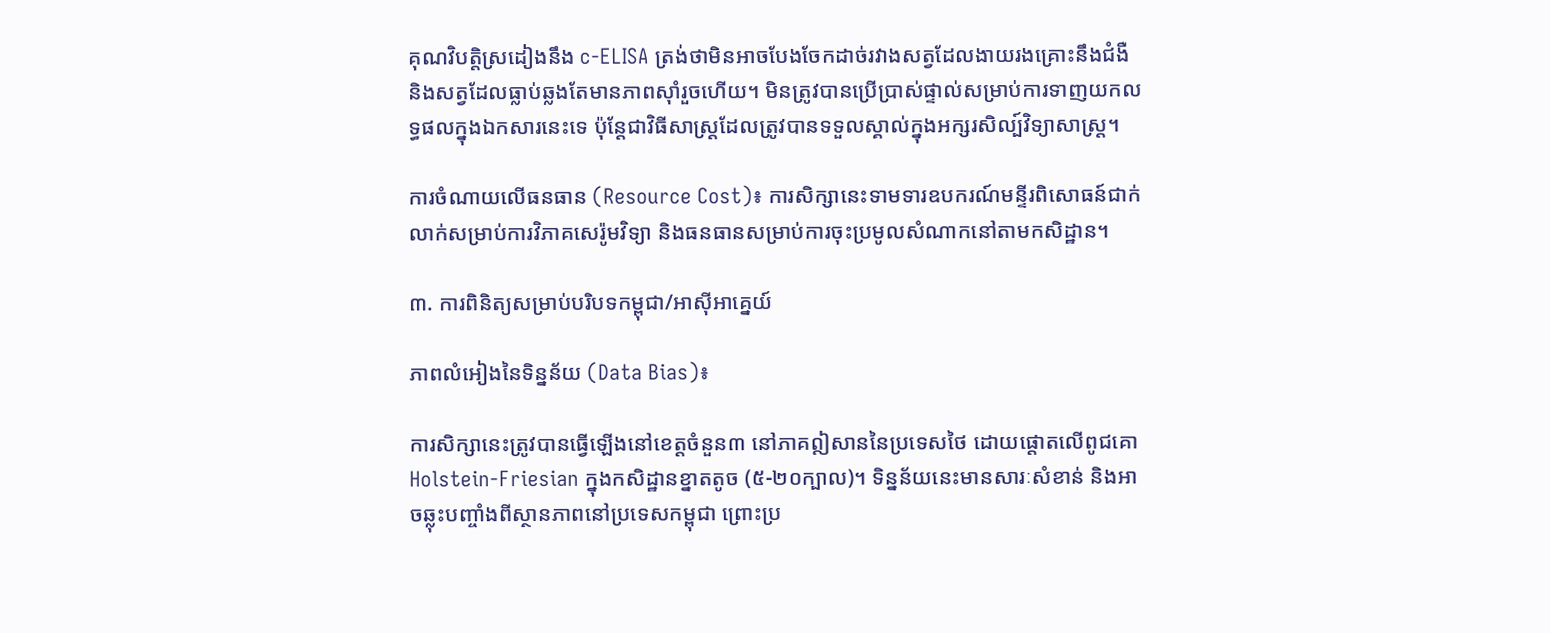គុណវិបត្តិស្រដៀងនឹង c-ELISA ត្រង់ថាមិនអាចបែងចែកដាច់រវាងសត្វដែលងាយរងគ្រោះនឹងជំងឺ និងសត្វដែលធ្លាប់ឆ្លងតែមានភាពស៊ាំរួចហើយ។ មិនត្រូវបានប្រើប្រាស់ផ្ទាល់សម្រាប់ការទាញយកលទ្ធផលក្នុងឯកសារនេះទេ ប៉ុន្តែជាវិធីសាស្ត្រដែលត្រូវបានទទួលស្គាល់ក្នុងអក្សរសិល្ប៍វិទ្យាសាស្ត្រ។

ការចំណាយលើធនធាន (Resource Cost)៖ ការសិក្សានេះទាមទារឧបករណ៍មន្ទីរពិសោធន៍ជាក់លាក់សម្រាប់ការវិភាគសេរ៉ូមវិទ្យា និងធនធានសម្រាប់ការចុះប្រមូលសំណាកនៅតាមកសិដ្ឋាន។

៣. ការពិនិត្យសម្រាប់បរិបទកម្ពុជា/អាស៊ីអាគ្នេយ៍

ភាពលំអៀងនៃទិន្នន័យ (Data Bias)៖

ការសិក្សានេះត្រូវបានធ្វើឡើងនៅខេត្តចំនួន៣ នៅភាគឦសាននៃប្រទេសថៃ ដោយផ្តោតលើពូជគោ Holstein-Friesian ក្នុងកសិដ្ឋានខ្នាតតូច (៥-២០ក្បាល)។ ទិន្នន័យនេះមានសារៈសំខាន់ និងអាចឆ្លុះបញ្ចាំងពីស្ថានភាពនៅប្រទេសកម្ពុជា ព្រោះប្រ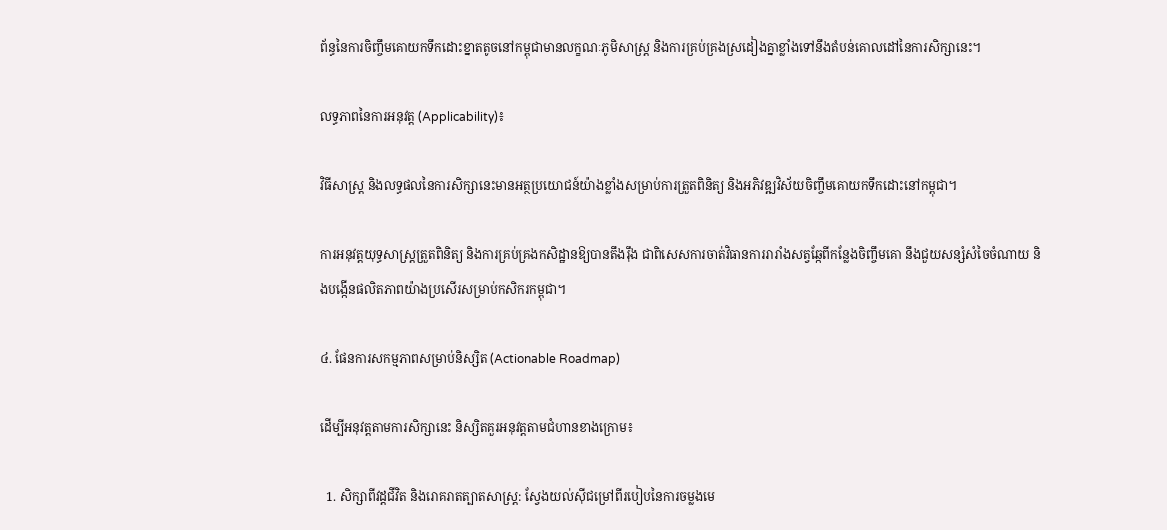ព័ន្ធនៃការចិញ្ចឹមគោយកទឹកដោះខ្នាតតូចនៅកម្ពុជាមានលក្ខណៈភូមិសាស្ត្រ និងការគ្រប់គ្រងស្រដៀងគ្នាខ្លាំងទៅនឹងតំបន់គោលដៅនៃការសិក្សានេះ។

លទ្ធភាពនៃការអនុវត្ត (Applicability)៖

វិធីសាស្ត្រ និងលទ្ធផលនៃការសិក្សានេះមានអត្ថប្រយោជន៍យ៉ាងខ្លាំងសម្រាប់ការត្រួតពិនិត្យ និងអភិវឌ្ឍវិស័យចិញ្ចឹមគោយកទឹកដោះនៅកម្ពុជា។

ការអនុវត្តយុទ្ធសាស្ត្រត្រួតពិនិត្យ និងការគ្រប់គ្រងកសិដ្ឋានឱ្យបានតឹងរ៉ឹង ជាពិសេសការចាត់វិធានការរារាំងសត្វឆ្កែពីកន្លែងចិញ្ចឹមគោ នឹងជួយសន្សំសំចៃចំណាយ និងបង្កើនផលិតភាពយ៉ាងប្រសើរសម្រាប់កសិករកម្ពុជា។

៤. ផែនការសកម្មភាពសម្រាប់និស្សិត (Actionable Roadmap)

ដើម្បីអនុវត្តតាមការសិក្សានេះ និស្សិតគួរអនុវត្តតាមជំហានខាងក្រោម៖

  1. សិក្សាពីវដ្តជីវិត និងរោគរាតត្បាតសាស្ត្រ: ស្វែងយល់ស៊ីជម្រៅពីរបៀបនៃការចម្លងមេ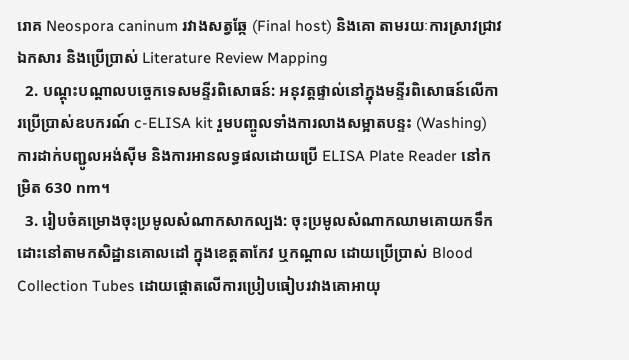រោគ Neospora caninum រវាងសត្វឆ្កែ (Final host) និងគោ តាមរយៈការស្រាវជ្រាវឯកសារ និងប្រើប្រាស់ Literature Review Mapping
  2. បណ្តុះបណ្តាលបច្ចេកទេសមន្ទីរពិសោធន៍: អនុវត្តផ្ទាល់នៅក្នុងមន្ទីរពិសោធន៍លើការប្រើប្រាស់ឧបករណ៍ c-ELISA kit រួមបញ្ចូលទាំងការលាងសម្អាតបន្ទះ (Washing) ការដាក់បញ្ជូលអង់ស៊ីម និងការអានលទ្ធផលដោយប្រើ ELISA Plate Reader នៅកម្រិត 630 nm។
  3. រៀបចំគម្រោងចុះប្រមូលសំណាកសាកល្បង: ចុះប្រមូលសំណាកឈាមគោយកទឹកដោះនៅតាមកសិដ្ឋានគោលដៅ ក្នុងខេត្តតាកែវ ឬកណ្តាល ដោយប្រើប្រាស់ Blood Collection Tubes ដោយផ្តោតលើការប្រៀបធៀបរវាងគោអាយុ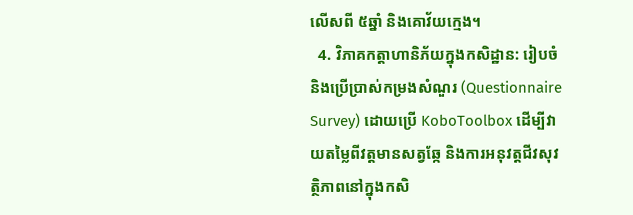លើសពី ៥ឆ្នាំ និងគោវ័យក្មេង។
  4. វិភាគកត្តាហានិភ័យក្នុងកសិដ្ឋាន: រៀបចំនិងប្រើប្រាស់កម្រងសំណួរ (Questionnaire Survey) ដោយប្រើ KoboToolbox ដើម្បីវាយតម្លៃពីវត្តមានសត្វឆ្កែ និងការអនុវត្តជីវសុវត្ថិភាពនៅក្នុងកសិ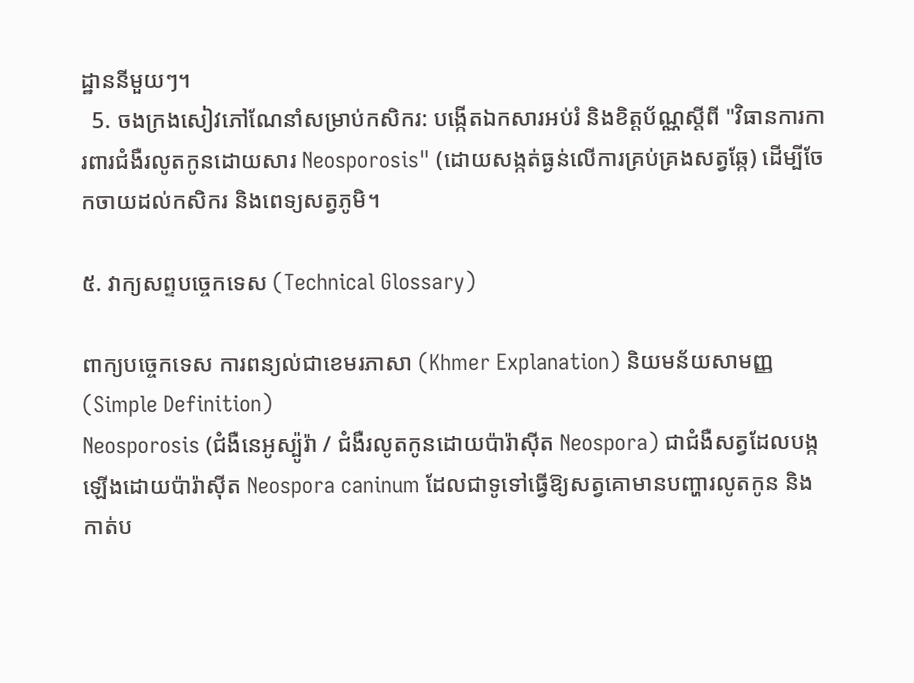ដ្ឋាននីមួយៗ។
  5. ចងក្រងសៀវភៅណែនាំសម្រាប់កសិករ: បង្កើតឯកសារអប់រំ និងខិត្តប័ណ្ណស្តីពី "វិធានការការពារជំងឺរលូតកូនដោយសារ Neosporosis" (ដោយសង្កត់ធ្ងន់លើការគ្រប់គ្រងសត្វឆ្កែ) ដើម្បីចែកចាយដល់កសិករ និងពេទ្យសត្វភូមិ។

៥. វាក្យសព្ទបច្ចេកទេស (Technical Glossary)

ពាក្យបច្ចេកទេស ការពន្យល់ជាខេមរភាសា (Khmer Explanation) និយមន័យសាមញ្ញ (Simple Definition)
Neosporosis (ជំងឺនេអូស្ប៉ូរ៉ា / ជំងឺរលូតកូនដោយប៉ារ៉ាស៊ីត Neospora) ជាជំងឺសត្វដែលបង្កឡើងដោយប៉ារ៉ាស៊ីត Neospora caninum ដែលជាទូទៅធ្វើឱ្យសត្វគោមានបញ្ហារលូតកូន និងកាត់ប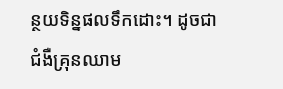ន្ថយទិន្នផលទឹកដោះ។ ដូចជាជំងឺគ្រុនឈាម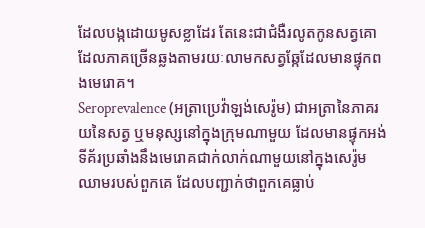ដែលបង្កដោយមូសខ្លាដែរ តែនេះជាជំងឺរលូតកូនសត្វគោដែលភាគច្រើនឆ្លងតាមរយៈលាមកសត្វឆ្កែដែលមានផ្ទុកពងមេរោគ។
Seroprevalence (អត្រាប្រេវ៉ាឡង់សេរ៉ូម) ជាអត្រានៃភាគរយនៃសត្វ ឬមនុស្សនៅក្នុងក្រុមណាមួយ ដែលមានផ្ទុកអង់ទីគ័រប្រឆាំងនឹងមេរោគជាក់លាក់ណាមួយនៅក្នុងសេរ៉ូមឈាមរបស់ពួកគេ ដែលបញ្ជាក់ថាពួកគេធ្លាប់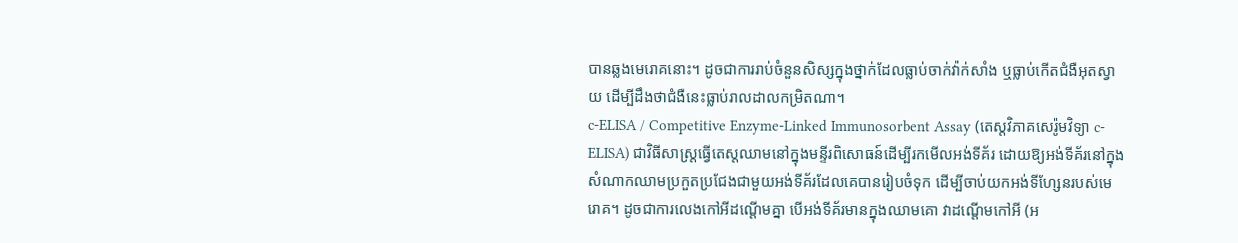បានឆ្លងមេរោគនោះ។ ដូចជាការរាប់ចំនួនសិស្សក្នុងថ្នាក់ដែលធ្លាប់ចាក់វ៉ាក់សាំង ឬធ្លាប់កើតជំងឺអុតស្វាយ ដើម្បីដឹងថាជំងឺនេះធ្លាប់រាលដាលកម្រិតណា។
c-ELISA / Competitive Enzyme-Linked Immunosorbent Assay (តេស្តវិភាគសេរ៉ូមវិទ្យា c-ELISA) ជាវិធីសាស្ត្រធ្វើតេស្តឈាមនៅក្នុងមន្ទីរពិសោធន៍ដើម្បីរកមើលអង់ទីគ័រ ដោយឱ្យអង់ទីគ័រនៅក្នុងសំណាកឈាមប្រកួតប្រជែងជាមួយអង់ទីគ័រដែលគេបានរៀបចំទុក ដើម្បីចាប់យកអង់ទីហ្សែនរបស់មេរោគ។ ដូចជាការលេងកៅអីដណ្តើមគ្នា បើអង់ទីគ័រមានក្នុងឈាមគោ វាដណ្តើមកៅអី (អ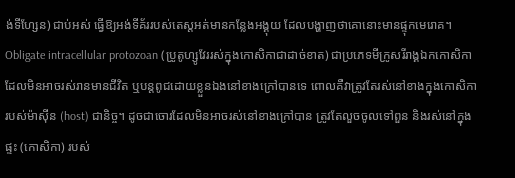ង់ទីហ្សែន) ជាប់អស់ ធ្វើឱ្យអង់ទីគ័ររបស់តេស្តអត់មានកន្លែងអង្គុយ ដែលបង្ហាញថាគោនោះមានផ្ទុកមេរោគ។
Obligate intracellular protozoan (ប្រូតូហ្សូវែររស់ក្នុងកោសិកាជាដាច់ខាត) ជាប្រភេទមីក្រូសរីរាង្គឯកកោសិកា ដែលមិនអាចរស់រានមានជីវិត ឬបន្តពូជដោយខ្លួនឯងនៅខាងក្រៅបានទេ ពោលគឺវាត្រូវតែរស់នៅខាងក្នុងកោសិការបស់ម៉ាស៊ីន (host) ជានិច្ច។ ដូចជាចោរដែលមិនអាចរស់នៅខាងក្រៅបាន ត្រូវតែលួចចូលទៅពួន និងរស់នៅក្នុងផ្ទះ (កោសិកា) របស់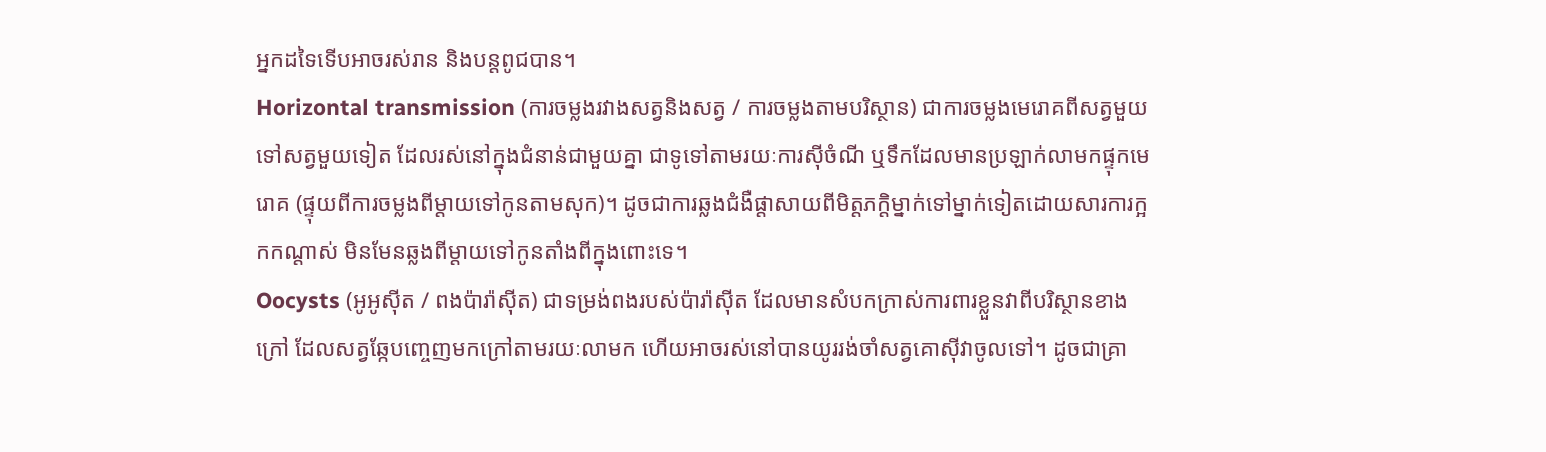អ្នកដទៃទើបអាចរស់រាន និងបន្តពូជបាន។
Horizontal transmission (ការចម្លងរវាងសត្វនិងសត្វ / ការចម្លងតាមបរិស្ថាន) ជាការចម្លងមេរោគពីសត្វមួយទៅសត្វមួយទៀត ដែលរស់នៅក្នុងជំនាន់ជាមួយគ្នា ជាទូទៅតាមរយៈការស៊ីចំណី ឬទឹកដែលមានប្រឡាក់លាមកផ្ទុកមេរោគ (ផ្ទុយពីការចម្លងពីម្តាយទៅកូនតាមសុក)។ ដូចជាការឆ្លងជំងឺផ្តាសាយពីមិត្តភក្តិម្នាក់ទៅម្នាក់ទៀតដោយសារការក្អកកណ្តាស់ មិនមែនឆ្លងពីម្តាយទៅកូនតាំងពីក្នុងពោះទេ។
Oocysts (អូអូស៊ីត / ពងប៉ារ៉ាស៊ីត) ជាទម្រង់ពងរបស់ប៉ារ៉ាស៊ីត ដែលមានសំបកក្រាស់ការពារខ្លួនវាពីបរិស្ថានខាងក្រៅ ដែលសត្វឆ្កែបញ្ចេញមកក្រៅតាមរយៈលាមក ហើយអាចរស់នៅបានយូររង់ចាំសត្វគោស៊ីវាចូលទៅ។ ដូចជាគ្រា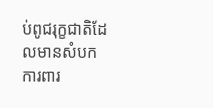ប់ពូជរុក្ខជាតិដែលមានសំបកការពារ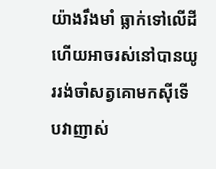យ៉ាងរឹងមាំ ធ្លាក់ទៅលើដី ហើយអាចរស់នៅបានយូររង់ចាំសត្វគោមកស៊ីទើបវាញាស់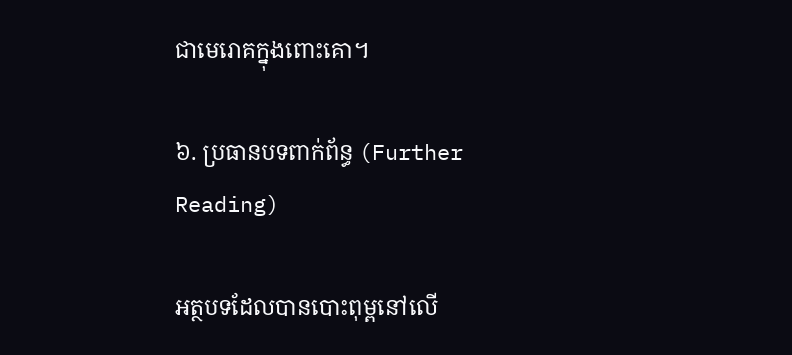ជាមេរោគក្នុងពោះគោ។

៦. ប្រធានបទពាក់ព័ន្ធ (Further Reading)

អត្ថបទដែលបានបោះពុម្ពនៅលើ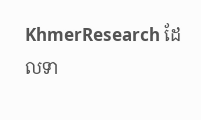KhmerResearch ដែលទា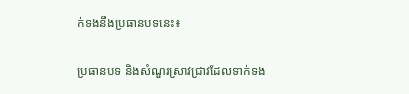ក់ទងនឹងប្រធានបទនេះ៖

ប្រធានបទ និងសំណួរស្រាវជ្រាវដែលទាក់ទង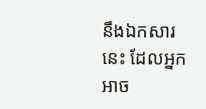នឹងឯកសារនេះ ដែលអ្នកអាច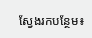ស្វែងរកបន្ថែម៖